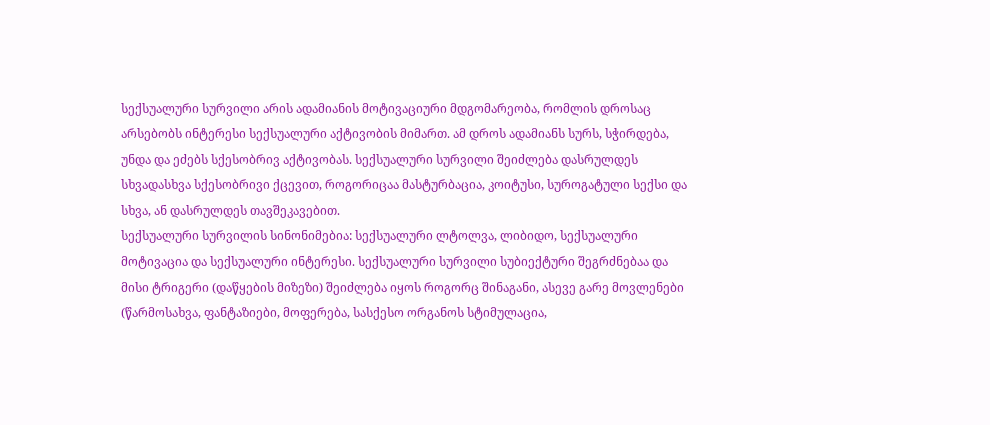სექსუალური სურვილი არის ადამიანის მოტივაციური მდგომარეობა, რომლის დროსაც არსებობს ინტერესი სექსუალური აქტივობის მიმართ. ამ დროს ადამიანს სურს, სჭირდება, უნდა და ეძებს სქესობრივ აქტივობას. სექსუალური სურვილი შეიძლება დასრულდეს სხვადასხვა სქესობრივი ქცევით, როგორიცაა მასტურბაცია, კოიტუსი, სუროგატული სექსი და სხვა, ან დასრულდეს თავშეკავებით.
სექსუალური სურვილის სინონიმებია: სექსუალური ლტოლვა, ლიბიდო, სექსუალური მოტივაცია და სექსუალური ინტერესი. სექსუალური სურვილი სუბიექტური შეგრძნებაა და მისი ტრიგერი (დაწყების მიზეზი) შეიძლება იყოს როგორც შინაგანი, ასევე გარე მოვლენები (წარმოსახვა, ფანტაზიები, მოფერება, სასქესო ორგანოს სტიმულაცია,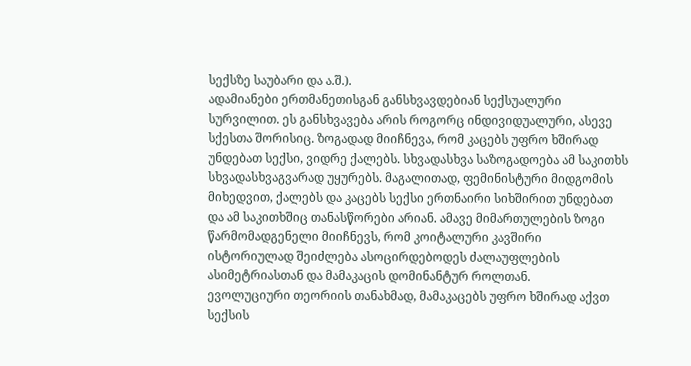სექსზე საუბარი და ა.შ.).
ადამიანები ერთმანეთისგან განსხვავდებიან სექსუალური სურვილით. ეს განსხვავება არის როგორც ინდივიდუალური, ასევე სქესთა შორისიც. ზოგადად მიიჩნევა, რომ კაცებს უფრო ხშირად უნდებათ სექსი, ვიდრე ქალებს. სხვადასხვა საზოგადოება ამ საკითხს სხვადასხვაგვარად უყურებს. მაგალითად, ფემინისტური მიდგომის მიხედვით, ქალებს და კაცებს სექსი ერთნაირი სიხშირით უნდებათ და ამ საკითხშიც თანასწორები არიან. ამავე მიმართულების ზოგი წარმომადგენელი მიიჩნევს, რომ კოიტალური კავშირი ისტორიულად შეიძლება ასოცირდებოდეს ძალაუფლების ასიმეტრიასთან და მამაკაცის დომინანტურ როლთან.
ევოლუციური თეორიის თანახმად, მამაკაცებს უფრო ხშირად აქვთ სექსის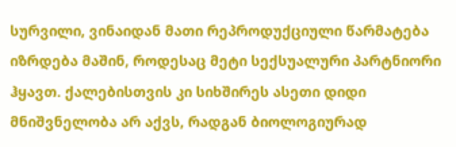სურვილი, ვინაიდან მათი რეპროდუქციული წარმატება იზრდება მაშინ, როდესაც მეტი სექსუალური პარტნიორი ჰყავთ. ქალებისთვის კი სიხშირეს ასეთი დიდი მნიშვნელობა არ აქვს, რადგან ბიოლოგიურად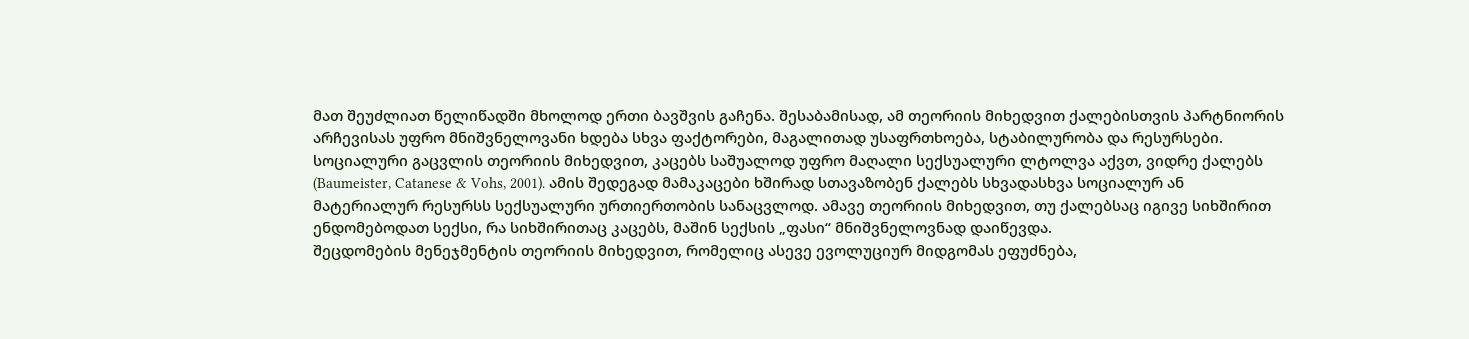მათ შეუძლიათ წელიწადში მხოლოდ ერთი ბავშვის გაჩენა. შესაბამისად, ამ თეორიის მიხედვით ქალებისთვის პარტნიორის არჩევისას უფრო მნიშვნელოვანი ხდება სხვა ფაქტორები, მაგალითად უსაფრთხოება, სტაბილურობა და რესურსები.
სოციალური გაცვლის თეორიის მიხედვით, კაცებს საშუალოდ უფრო მაღალი სექსუალური ლტოლვა აქვთ, ვიდრე ქალებს (Baumeister, Catanese & Vohs, 2001). ამის შედეგად მამაკაცები ხშირად სთავაზობენ ქალებს სხვადასხვა სოციალურ ან მატერიალურ რესურსს სექსუალური ურთიერთობის სანაცვლოდ. ამავე თეორიის მიხედვით, თუ ქალებსაც იგივე სიხშირით ენდომებოდათ სექსი, რა სიხშირითაც კაცებს, მაშინ სექსის „ფასი“ მნიშვნელოვნად დაიწევდა.
შეცდომების მენეჯმენტის თეორიის მიხედვით, რომელიც ასევე ევოლუციურ მიდგომას ეფუძნება,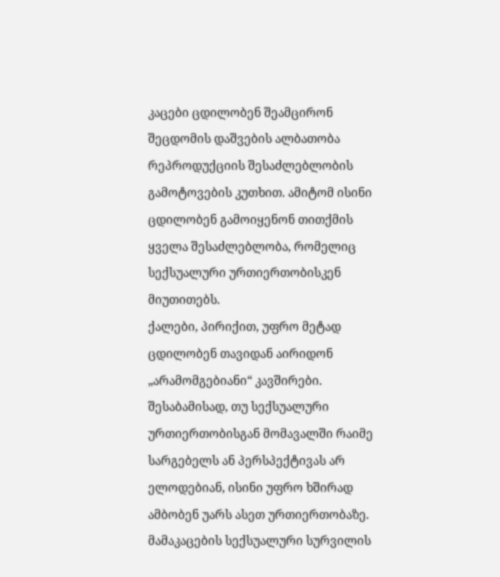კაცები ცდილობენ შეამცირონ შეცდომის დაშვების ალბათობა რეპროდუქციის შესაძლებლობის გამოტოვების კუთხით. ამიტომ ისინი ცდილობენ გამოიყენონ თითქმის ყველა შესაძლებლობა, რომელიც სექსუალური ურთიერთობისკენ მიუთითებს.
ქალები, პირიქით, უფრო მეტად ცდილობენ თავიდან აირიდონ „არამომგებიანი“ კავშირები. შესაბამისად, თუ სექსუალური ურთიერთობისგან მომავალში რაიმე სარგებელს ან პერსპექტივას არ ელოდებიან, ისინი უფრო ხშირად ამბობენ უარს ასეთ ურთიერთობაზე.
მამაკაცების სექსუალური სურვილის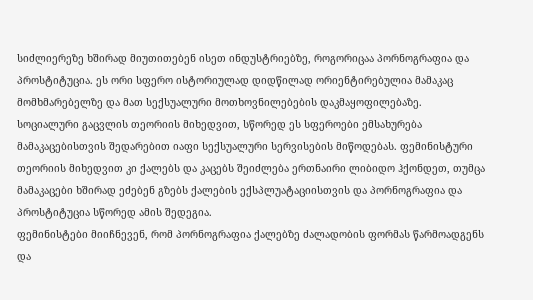სიძლიერეზე ხშირად მიუთითებენ ისეთ ინდუსტრიებზე, როგორიცაა პორნოგრაფია და პროსტიტუცია. ეს ორი სფერო ისტორიულად დიდწილად ორიენტირებულია მამაკაც მომხმარებელზე და მათ სექსუალური მოთხოვნილებების დაკმაყოფილებაზე.
სოციალური გაცვლის თეორიის მიხედვით, სწორედ ეს სფეროები ემსახურება მამაკაცებისთვის შედარებით იაფი სექსუალური სერვისების მიწოდებას. ფემინისტური თეორიის მიხედვით კი ქალებს და კაცებს შეიძლება ერთნაირი ლიბიდო ჰქონდეთ, თუმცა მამაკაცები ხშირად ეძებენ გზებს ქალების ექსპლუატაციისთვის და პორნოგრაფია და პროსტიტუცია სწორედ ამის შედეგია.
ფემინისტები მიიჩნევენ, რომ პორნოგრაფია ქალებზე ძალადობის ფორმას წარმოადგენს და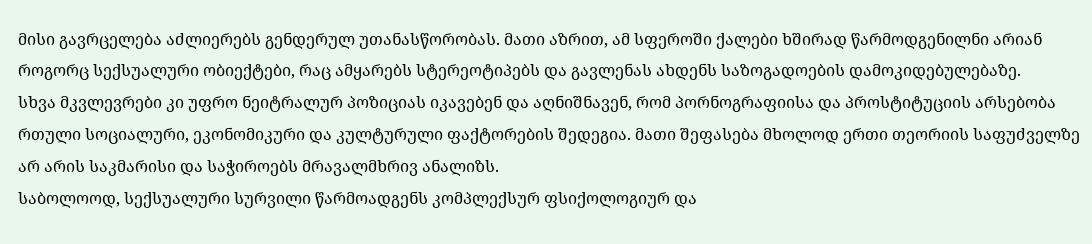მისი გავრცელება აძლიერებს გენდერულ უთანასწორობას. მათი აზრით, ამ სფეროში ქალები ხშირად წარმოდგენილნი არიან როგორც სექსუალური ობიექტები, რაც ამყარებს სტერეოტიპებს და გავლენას ახდენს საზოგადოების დამოკიდებულებაზე.
სხვა მკვლევრები კი უფრო ნეიტრალურ პოზიციას იკავებენ და აღნიშნავენ, რომ პორნოგრაფიისა და პროსტიტუციის არსებობა რთული სოციალური, ეკონომიკური და კულტურული ფაქტორების შედეგია. მათი შეფასება მხოლოდ ერთი თეორიის საფუძველზე არ არის საკმარისი და საჭიროებს მრავალმხრივ ანალიზს.
საბოლოოდ, სექსუალური სურვილი წარმოადგენს კომპლექსურ ფსიქოლოგიურ და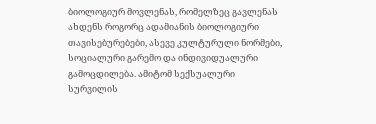ბიოლოგიურ მოვლენას, რომელზეც გავლენას ახდენს როგორც ადამიანის ბიოლოგიური თავისებურებები, ასევე კულტურული ნორმები, სოციალური გარემო და ინდივიდუალური გამოცდილება. ამიტომ სექსუალური სურვილის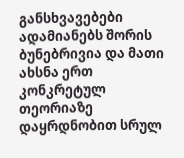განსხვავებები ადამიანებს შორის ბუნებრივია და მათი ახსნა ერთ კონკრეტულ თეორიაზე დაყრდნობით სრულ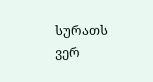სურათს ვერ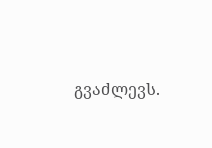გვაძლევს.